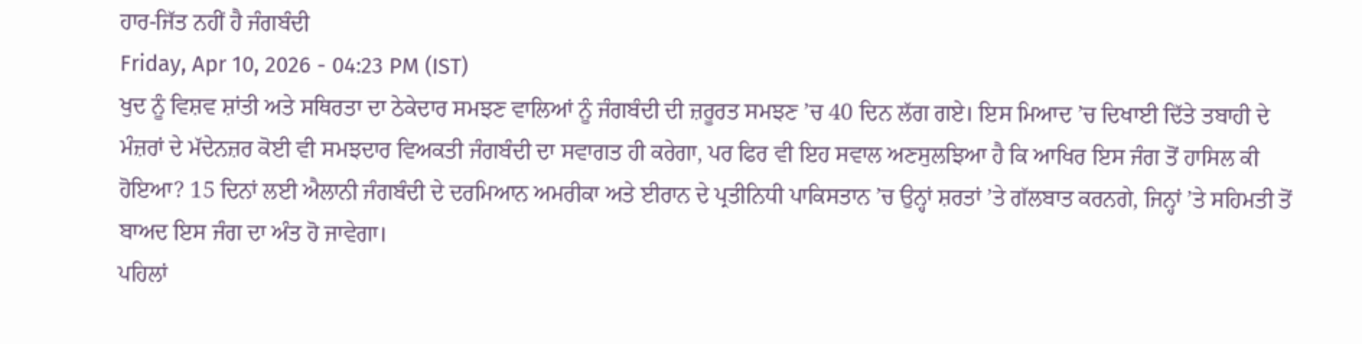ਹਾਰ-ਜਿੱਤ ਨਹੀਂ ਹੈ ਜੰਗਬੰਦੀ
Friday, Apr 10, 2026 - 04:23 PM (IST)
ਖੁਦ ਨੂੰ ਵਿਸ਼ਵ ਸ਼ਾਂਤੀ ਅਤੇ ਸਥਿਰਤਾ ਦਾ ਠੇਕੇਦਾਰ ਸਮਝਣ ਵਾਲਿਆਂ ਨੂੰ ਜੰਗਬੰਦੀ ਦੀ ਜ਼ਰੂਰਤ ਸਮਝਣ ’ਚ 40 ਦਿਨ ਲੱਗ ਗਏ। ਇਸ ਮਿਆਦ ’ਚ ਦਿਖਾਈ ਦਿੱਤੇ ਤਬਾਹੀ ਦੇ ਮੰਜ਼ਰਾਂ ਦੇ ਮੱਦੇਨਜ਼ਰ ਕੋਈ ਵੀ ਸਮਝਦਾਰ ਵਿਅਕਤੀ ਜੰਗਬੰਦੀ ਦਾ ਸਵਾਗਤ ਹੀ ਕਰੇਗਾ, ਪਰ ਫਿਰ ਵੀ ਇਹ ਸਵਾਲ ਅਣਸੁਲਝਿਆ ਹੈ ਕਿ ਆਖਿਰ ਇਸ ਜੰਗ ਤੋਂ ਹਾਸਿਲ ਕੀ ਹੋਇਆ? 15 ਦਿਨਾਂ ਲਈ ਐਲਾਨੀ ਜੰਗਬੰਦੀ ਦੇ ਦਰਮਿਆਨ ਅਮਰੀਕਾ ਅਤੇ ਈਰਾਨ ਦੇ ਪ੍ਰਤੀਨਿਧੀ ਪਾਕਿਸਤਾਨ ’ਚ ਉਨ੍ਹਾਂ ਸ਼ਰਤਾਂ ’ਤੇ ਗੱਲਬਾਤ ਕਰਨਗੇ, ਜਿਨ੍ਹਾਂ ’ਤੇ ਸਹਿਮਤੀ ਤੋਂ ਬਾਅਦ ਇਸ ਜੰਗ ਦਾ ਅੰਤ ਹੋ ਜਾਵੇਗਾ।
ਪਹਿਲਾਂ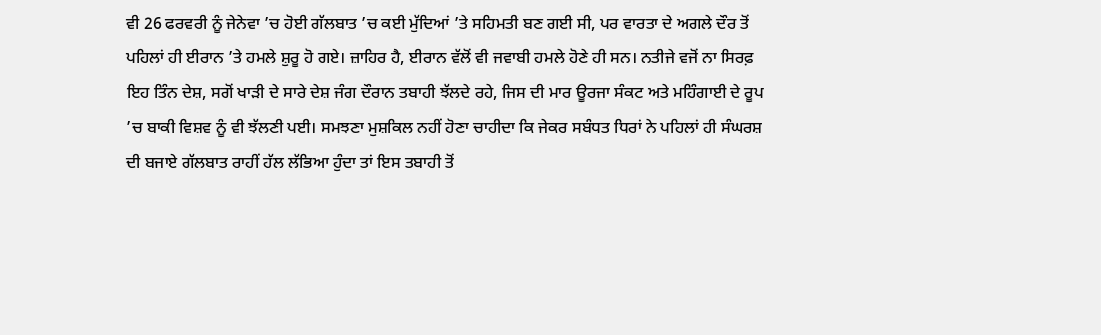ਵੀ 26 ਫਰਵਰੀ ਨੂੰ ਜੇਨੇਵਾ ’ਚ ਹੋਈ ਗੱਲਬਾਤ ’ਚ ਕਈ ਮੁੱਦਿਆਂ ’ਤੇ ਸਹਿਮਤੀ ਬਣ ਗਈ ਸੀ, ਪਰ ਵਾਰਤਾ ਦੇ ਅਗਲੇ ਦੌਰ ਤੋਂ ਪਹਿਲਾਂ ਹੀ ਈਰਾਨ ’ਤੇ ਹਮਲੇ ਸ਼ੁਰੂ ਹੋ ਗਏ। ਜ਼ਾਹਿਰ ਹੈ, ਈਰਾਨ ਵੱਲੋਂ ਵੀ ਜਵਾਬੀ ਹਮਲੇ ਹੋਣੇ ਹੀ ਸਨ। ਨਤੀਜੇ ਵਜੋਂ ਨਾ ਸਿਰਫ਼ ਇਹ ਤਿੰਨ ਦੇਸ਼, ਸਗੋਂ ਖਾੜੀ ਦੇ ਸਾਰੇ ਦੇਸ਼ ਜੰਗ ਦੌਰਾਨ ਤਬਾਹੀ ਝੱਲਦੇ ਰਹੇ, ਜਿਸ ਦੀ ਮਾਰ ਊਰਜਾ ਸੰਕਟ ਅਤੇ ਮਹਿੰਗਾਈ ਦੇ ਰੂਪ ’ਚ ਬਾਕੀ ਵਿਸ਼ਵ ਨੂੰ ਵੀ ਝੱਲਣੀ ਪਈ। ਸਮਝਣਾ ਮੁਸ਼ਕਿਲ ਨਹੀਂ ਹੋਣਾ ਚਾਹੀਦਾ ਕਿ ਜੇਕਰ ਸਬੰਧਤ ਧਿਰਾਂ ਨੇ ਪਹਿਲਾਂ ਹੀ ਸੰਘਰਸ਼ ਦੀ ਬਜਾਏ ਗੱਲਬਾਤ ਰਾਹੀਂ ਹੱਲ ਲੱਭਿਆ ਹੁੰਦਾ ਤਾਂ ਇਸ ਤਬਾਹੀ ਤੋਂ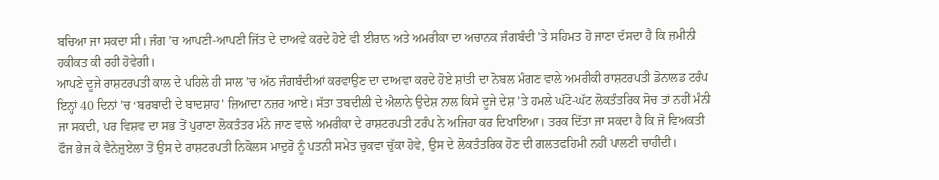ਬਚਿਆ ਜਾ ਸਕਦਾ ਸੀ। ਜੰਗ ’ਚ ਆਪਣੀ-ਆਪਣੀ ਜਿੱਤ ਦੇ ਦਾਅਵੇ ਕਰਦੇ ਹੋਏ ਵੀ ਈਰਾਨ ਅਤੇ ਅਮਰੀਕਾ ਦਾ ਅਚਾਨਕ ਜੰਗਬੰਦੀ ’ਤੇ ਸਹਿਮਤ ਹੋ ਜਾਣਾ ਦੱਸਦਾ ਹੈ ਕਿ ਜ਼ਮੀਨੀ ਹਕੀਕਤ ਕੀ ਰਹੀ ਹੋਵੇਗੀ।
ਆਪਣੇ ਦੂਜੇ ਰਾਸ਼ਟਰਪਤੀ ਕਾਲ ਦੇ ਪਹਿਲੇ ਹੀ ਸਾਲ ’ਚ ਅੱਠ ਜੰਗਬੰਦੀਆਂ ਕਰਵਾਉਣ ਦਾ ਦਾਅਵਾ ਕਰਦੇ ਹੋਏ ਸ਼ਾਂਤੀ ਦਾ ਨੋਬਲ ਮੰਗਣ ਵਾਲੇ ਅਮਰੀਕੀ ਰਾਸ਼ਟਰਪਤੀ ਡੋਨਾਲਡ ਟਰੰਪ ਇਨ੍ਹਾਂ 40 ਦਿਨਾਂ ’ਚ ‘ਬਰਬਾਦੀ ਦੇ ਬਾਦਸ਼ਾਹ’ ਜ਼ਿਆਦਾ ਨਜ਼ਰ ਆਏ। ਸੱਤਾ ਤਬਦੀਲੀ ਦੇ ਐਲਾਨੇ ਉਦੇਸ਼ ਨਾਲ ਕਿਸੇ ਦੂਜੇ ਦੇਸ਼ ’ਤੇ ਹਮਲੇ ਘੱਟੋ-ਘੱਟ ਲੋਕਤੰਤਰਿਕ ਸੋਚ ਤਾਂ ਨਹੀਂ ਮੰਨੀ ਜਾ ਸਕਦੀ, ਪਰ ਵਿਸ਼ਵ ਦਾ ਸਭ ਤੋਂ ਪੁਰਾਣਾ ਲੋਕਤੰਤਰ ਮੰਨੇ ਜਾਣ ਵਾਲੇ ਅਮਰੀਕਾ ਦੇ ਰਾਸ਼ਟਰਪਤੀ ਟਰੰਪ ਨੇ ਅਜਿਹਾ ਕਰ ਦਿਖਾਇਆ। ਤਰਕ ਦਿੱਤਾ ਜਾ ਸਕਦਾ ਹੈ ਕਿ ਜੋ ਵਿਅਕਤੀ ਫੌਜ ਭੇਜ ਕੇ ਵੈਨੇਜ਼ੁਏਲਾ ਤੋਂ ਉਸ ਦੇ ਰਾਸ਼ਟਰਪਤੀ ਨਿਕੋਲਸ ਮਾਦੁਰੋ ਨੂੰ ਪਤਨੀ ਸਮੇਤ ਚੁਕਵਾ ਚੁੱਕਾ ਹੋਵੇ, ਉਸ ਦੇ ਲੋਕਤੰਤਰਿਕ ਹੋਣ ਦੀ ਗਲਤਫਹਿਮੀ ਨਹੀਂ ਪਾਲਣੀ ਚਾਹੀਦੀ।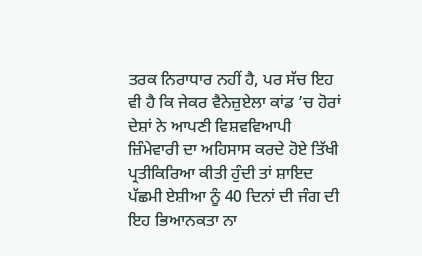ਤਰਕ ਨਿਰਾਧਾਰ ਨਹੀਂ ਹੈ, ਪਰ ਸੱਚ ਇਹ ਵੀ ਹੈ ਕਿ ਜੇਕਰ ਵੈਨੇਜ਼ੁਏਲਾ ਕਾਂਡ ’ਚ ਹੋਰਾਂ ਦੇਸ਼ਾਂ ਨੇ ਆਪਣੀ ਵਿਸ਼ਵਵਿਆਪੀ ਜ਼ਿੰਮੇਵਾਰੀ ਦਾ ਅਹਿਸਾਸ ਕਰਦੇ ਹੋਏ ਤਿੱਖੀ ਪ੍ਰਤੀਕਿਰਿਆ ਕੀਤੀ ਹੁੰਦੀ ਤਾਂ ਸ਼ਾਇਦ ਪੱਛਮੀ ਏਸ਼ੀਆ ਨੂੰ 40 ਦਿਨਾਂ ਦੀ ਜੰਗ ਦੀ ਇਹ ਭਿਆਨਕਤਾ ਨਾ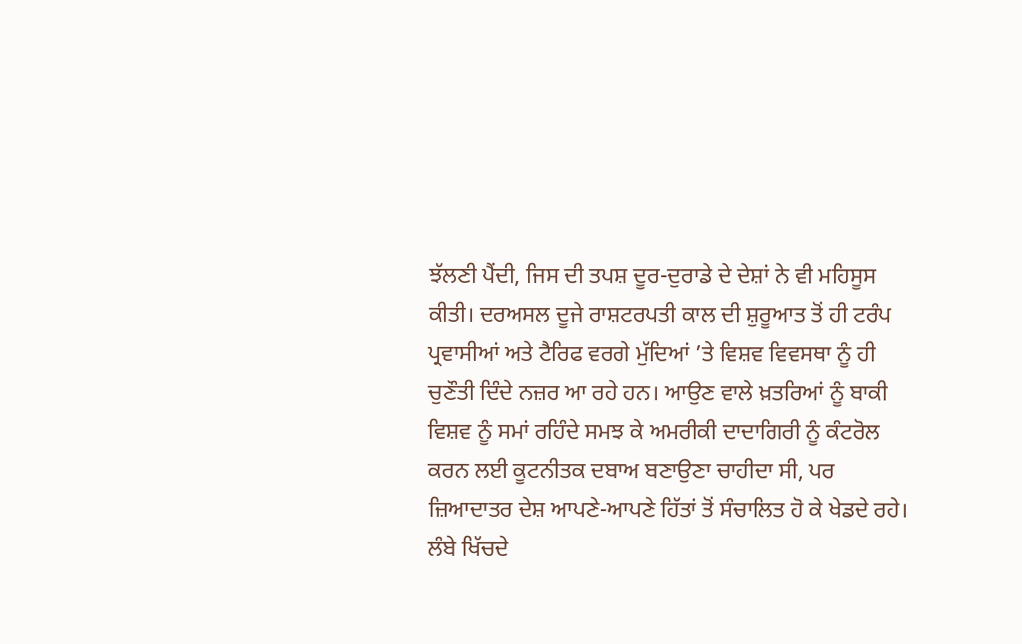ਝੱਲਣੀ ਪੈਂਦੀ, ਜਿਸ ਦੀ ਤਪਸ਼ ਦੂਰ-ਦੁਰਾਡੇ ਦੇ ਦੇਸ਼ਾਂ ਨੇ ਵੀ ਮਹਿਸੂਸ ਕੀਤੀ। ਦਰਅਸਲ ਦੂਜੇ ਰਾਸ਼ਟਰਪਤੀ ਕਾਲ ਦੀ ਸ਼ੁਰੂਆਤ ਤੋਂ ਹੀ ਟਰੰਪ ਪ੍ਰਵਾਸੀਆਂ ਅਤੇ ਟੈਰਿਫ ਵਰਗੇ ਮੁੱਦਿਆਂ ’ਤੇ ਵਿਸ਼ਵ ਵਿਵਸਥਾ ਨੂੰ ਹੀ ਚੁਣੌਤੀ ਦਿੰਦੇ ਨਜ਼ਰ ਆ ਰਹੇ ਹਨ। ਆਉਣ ਵਾਲੇ ਖ਼ਤਰਿਆਂ ਨੂੰ ਬਾਕੀ ਵਿਸ਼ਵ ਨੂੰ ਸਮਾਂ ਰਹਿੰਦੇ ਸਮਝ ਕੇ ਅਮਰੀਕੀ ਦਾਦਾਗਿਰੀ ਨੂੰ ਕੰਟਰੋਲ ਕਰਨ ਲਈ ਕੂਟਨੀਤਕ ਦਬਾਅ ਬਣਾਉਣਾ ਚਾਹੀਦਾ ਸੀ, ਪਰ ਜ਼ਿਆਦਾਤਰ ਦੇਸ਼ ਆਪਣੇ-ਆਪਣੇ ਹਿੱਤਾਂ ਤੋਂ ਸੰਚਾਲਿਤ ਹੋ ਕੇ ਖੇਡਦੇ ਰਹੇ।
ਲੰਬੇ ਖਿੱਚਦੇ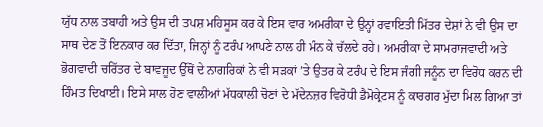ਯੁੱਧ ਨਾਲ ਤਬਾਹੀ ਅਤੇ ਉਸ ਦੀ ਤਪਸ਼ ਮਹਿਸੂਸ ਕਰ ਕੇ ਇਸ ਵਾਰ ਅਮਰੀਕਾ ਦੇ ਉਨ੍ਹਾਂ ਰਵਾਇਤੀ ਮਿੱਤਰ ਦੇਸ਼ਾਂ ਨੇ ਵੀ ਉਸ ਦਾ ਸਾਥ ਦੇਣ ਤੋਂ ਇਨਕਾਰ ਕਰ ਦਿੱਤਾ, ਜਿਨ੍ਹਾਂ ਨੂੰ ਟਰੰਪ ਆਪਣੇ ਨਾਲ ਹੀ ਮੰਨ ਕੇ ਚੱਲਦੇ ਰਹੇ। ਅਮਰੀਕਾ ਦੇ ਸਾਮਰਾਜਵਾਦੀ ਅਤੇ ਭੋਗਵਾਦੀ ਚਰਿੱਤਰ ਦੇ ਬਾਵਜੂਦ ਉੱਥੋਂ ਦੇ ਨਾਗਰਿਕਾਂ ਨੇ ਵੀ ਸੜਕਾਂ ’ਤੇ ਉਤਰ ਕੇ ਟਰੰਪ ਦੇ ਇਸ ਜੰਗੀ ਜਨੂੰਨ ਦਾ ਵਿਰੋਧ ਕਰਨ ਦੀ ਹਿੰਮਤ ਦਿਖਾਈ। ਇਸੇ ਸਾਲ ਹੋਣ ਵਾਲੀਆਂ ਮੱਧਕਾਲੀ ਚੋਣਾਂ ਦੇ ਮੱਦੇਨਜ਼ਰ ਵਿਰੋਧੀ ਡੈਮੋਕ੍ਰੇਟਸ ਨੂੰ ਕਾਰਗਰ ਮੁੱਦਾ ਮਿਲ ਗਿਆ ਤਾਂ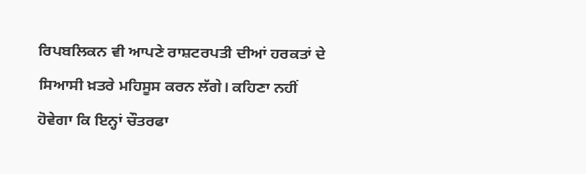ਰਿਪਬਲਿਕਨ ਵੀ ਆਪਣੇ ਰਾਸ਼ਟਰਪਤੀ ਦੀਆਂ ਹਰਕਤਾਂ ਦੇ ਸਿਆਸੀ ਖ਼ਤਰੇ ਮਹਿਸੂਸ ਕਰਨ ਲੱਗੇ। ਕਹਿਣਾ ਨਹੀਂ ਹੋਵੇਗਾ ਕਿ ਇਨ੍ਹਾਂ ਚੌਤਰਫਾ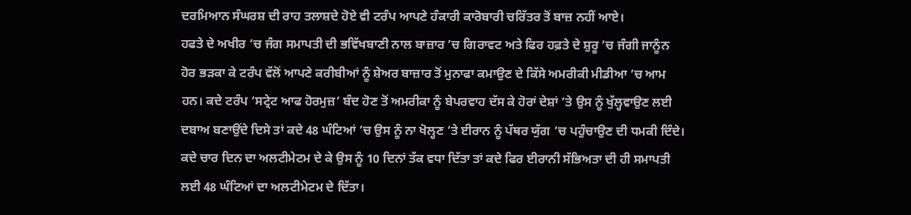ਦਰਮਿਆਨ ਸੰਘਰਸ਼ ਦੀ ਰਾਹ ਤਲਾਸ਼ਦੇ ਹੋਏ ਵੀ ਟਰੰਪ ਆਪਣੇ ਹੰਕਾਰੀ ਕਾਰੋਬਾਰੀ ਚਰਿੱਤਰ ਤੋਂ ਬਾਜ਼ ਨਹੀਂ ਆਏ।
ਹਫਤੇ ਦੇ ਅਖੀਰ ’ਚ ਜੰਗ ਸਮਾਪਤੀ ਦੀ ਭਵਿੱਖਬਾਣੀ ਨਾਲ ਬਾਜ਼ਾਰ ’ਚ ਗਿਰਾਵਟ ਅਤੇ ਫਿਰ ਹਫ਼ਤੇ ਦੇ ਸ਼ੁਰੂ ’ਚ ਜੰਗੀ ਜਾਨੂੰਨ ਹੋਰ ਭੜਕਾ ਕੇ ਟਰੰਪ ਵੱਲੋਂ ਆਪਣੇ ਕਰੀਬੀਆਂ ਨੂੰ ਸ਼ੇਅਰ ਬਾਜ਼ਾਰ ਤੋਂ ਮੁਨਾਫਾ ਕਮਾਉਣ ਦੇ ਕਿੱਸੇ ਅਮਰੀਕੀ ਮੀਡੀਆ ’ਚ ਆਮ ਹਨ। ਕਦੇ ਟਰੰਪ ‘ਸਟ੍ਰੇਟ ਆਫ ਹੋਰਮੁਜ਼’ ਬੰਦ ਹੋਣ ਤੋਂ ਅਮਰੀਕਾ ਨੂੰ ਬੇਪਰਵਾਹ ਦੱਸ ਕੇ ਹੋਰਾਂ ਦੇਸ਼ਾਂ ’ਤੇ ਉਸ ਨੂੰ ਖੁੱਲ੍ਹਵਾਉਣ ਲਈ ਦਬਾਅ ਬਣਾਉਂਦੇ ਦਿਸੇ ਤਾਂ ਕਦੇ 48 ਘੰਟਿਆਂ ’ਚ ਉਸ ਨੂੰ ਨਾ ਖੋਲ੍ਹਣ ’ਤੇ ਈਰਾਨ ਨੂੰ ਪੱਥਰ ਯੁੱਗ ’ਚ ਪਹੁੰਚਾਉਣ ਦੀ ਧਮਕੀ ਦਿੰਦੇ। ਕਦੇ ਚਾਰ ਦਿਨ ਦਾ ਅਲਟੀਮੇਟਮ ਦੇ ਕੇ ਉਸ ਨੂੰ 10 ਦਿਨਾਂ ਤੱਕ ਵਧਾ ਦਿੱਤਾ ਤਾਂ ਕਦੇ ਫਿਰ ਈਰਾਨੀ ਸੱਭਿਅਤਾ ਦੀ ਹੀ ਸਮਾਪਤੀ ਲਈ 48 ਘੰਟਿਆਂ ਦਾ ਅਲਟੀਮੇਟਮ ਦੇ ਦਿੱਤਾ।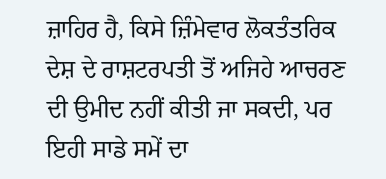ਜ਼ਾਹਿਰ ਹੈ, ਕਿਸੇ ਜ਼ਿੰਮੇਵਾਰ ਲੋਕਤੰਤਰਿਕ ਦੇਸ਼ ਦੇ ਰਾਸ਼ਟਰਪਤੀ ਤੋਂ ਅਜਿਹੇ ਆਚਰਣ ਦੀ ਉਮੀਦ ਨਹੀਂ ਕੀਤੀ ਜਾ ਸਕਦੀ, ਪਰ ਇਹੀ ਸਾਡੇ ਸਮੇਂ ਦਾ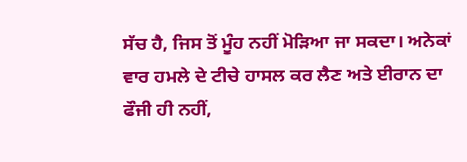ਸੱਚ ਹੈ, ਜਿਸ ਤੋਂ ਮੂੰਹ ਨਹੀਂ ਮੋੜਿਆ ਜਾ ਸਕਦਾ। ਅਨੇਕਾਂ ਵਾਰ ਹਮਲੇ ਦੇ ਟੀਚੇ ਹਾਸਲ ਕਰ ਲੈਣ ਅਤੇ ਈਰਾਨ ਦਾ ਫੌਜੀ ਹੀ ਨਹੀਂ,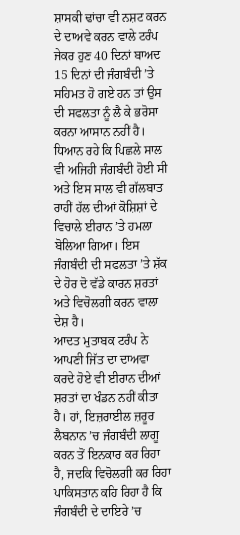ਸ਼ਾਸਕੀ ਢਾਂਚਾ ਵੀ ਨਸ਼ਟ ਕਰਨ ਦੇ ਦਾਅਵੇ ਕਰਨ ਵਾਲੇ ਟਰੰਪ ਜੇਕਰ ਹੁਣ 40 ਦਿਨਾਂ ਬਾਅਦ 15 ਦਿਨਾਂ ਦੀ ਜੰਗਬੰਦੀ ’ਤੇ ਸਹਿਮਤ ਹੋ ਗਏ ਹਨ ਤਾਂ ਉਸ ਦੀ ਸਫਲਤਾ ਨੂੰ ਲੈ ਕੇ ਭਰੋਸਾ ਕਰਨਾ ਆਸਾਨ ਨਹੀਂ ਹੈ। ਧਿਆਨ ਰਹੇ ਕਿ ਪਿਛਲੇ ਸਾਲ ਵੀ ਅਜਿਹੀ ਜੰਗਬੰਦੀ ਹੋਈ ਸੀ ਅਤੇ ਇਸ ਸਾਲ ਵੀ ਗੱਲਬਾਤ ਰਾਹੀਂ ਹੱਲ ਦੀਆਂ ਕੋਸ਼ਿਸ਼ਾਂ ਦੇ ਵਿਚਾਲੇ ਈਰਾਨ ’ਤੇ ਹਮਲਾ ਬੋਲਿਆ ਗਿਆ। ਇਸ ਜੰਗਬੰਦੀ ਦੀ ਸਫਲਤਾ ’ਤੇ ਸ਼ੱਕ ਦੇ ਹੋਰ ਦੋ ਵੱਡੇ ਕਾਰਨ ਸ਼ਰਤਾਂ ਅਤੇ ਵਿਚੋਲਗੀ ਕਰਨ ਵਾਲਾ ਦੇਸ਼ ਹੈ।
ਆਦਤ ਮੁਤਾਬਕ ਟਰੰਪ ਨੇ ਆਪਣੀ ਜਿੱਤ ਦਾ ਦਾਅਵਾ ਕਰਦੇ ਹੋਏ ਵੀ ਈਰਾਨ ਦੀਆਂ ਸ਼ਰਤਾਂ ਦਾ ਖੰਡਨ ਨਹੀਂ ਕੀਤਾ ਹੈ। ਹਾਂ, ਇਜ਼ਰਾਈਲ ਜ਼ਰੂਰ ਲੈਬਨਾਨ ’ਚ ਜੰਗਬੰਦੀ ਲਾਗੂ ਕਰਨ ਤੋਂ ਇਨਕਾਰ ਕਰ ਰਿਹਾ ਹੈ, ਜਦਕਿ ਵਿਚੋਲਗੀ ਕਰ ਰਿਹਾ ਪਾਕਿਸਤਾਨ ਕਹਿ ਰਿਹਾ ਹੈ ਕਿ ਜੰਗਬੰਦੀ ਦੇ ਦਾਇਰੇ ’ਚ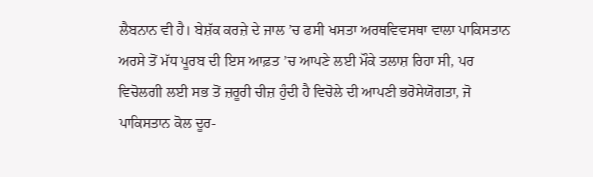ਲੈਬਨਾਨ ਵੀ ਹੈ। ਬੇਸ਼ੱਕ ਕਰਜ਼ੇ ਦੇ ਜਾਲ ’ਚ ਫਸੀ ਖਸਤਾ ਅਰਥਵਿਵਸਥਾ ਵਾਲਾ ਪਾਕਿਸਤਾਨ ਅਰਸੇ ਤੋਂ ਮੱਧ ਪੂਰਬ ਦੀ ਇਸ ਆਫ਼ਤ ’ਚ ਆਪਣੇ ਲਈ ਮੌਕੇ ਤਲਾਸ਼ ਰਿਹਾ ਸੀ, ਪਰ ਵਿਚੋਲਗੀ ਲਈ ਸਭ ਤੋਂ ਜ਼ਰੂਰੀ ਚੀਜ਼ ਹੁੰਦੀ ਹੈ ਵਿਚੋਲੇ ਦੀ ਆਪਣੀ ਭਰੋਸੇਯੋਗਤਾ, ਜੋ ਪਾਕਿਸਤਾਨ ਕੋਲ ਦੂਰ-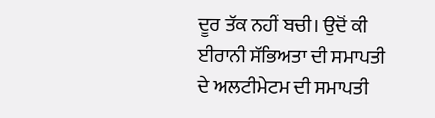ਦੂਰ ਤੱਕ ਨਹੀਂ ਬਚੀ। ਉਦੋਂ ਕੀ ਈਰਾਨੀ ਸੱਭਿਅਤਾ ਦੀ ਸਮਾਪਤੀ ਦੇ ਅਲਟੀਮੇਟਮ ਦੀ ਸਮਾਪਤੀ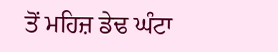ਤੋਂ ਮਹਿਜ਼ ਡੇਢ ਘੰਟਾ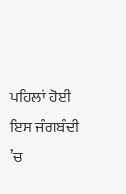ਪਹਿਲਾਂ ਹੋਈ ਇਸ ਜੰਗਬੰਦੀ ’ਚ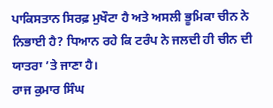ਪਾਕਿਸਤਾਨ ਸਿਰਫ਼ ਮੁਖੌਟਾ ਹੈ ਅਤੇ ਅਸਲੀ ਭੂਮਿਕਾ ਚੀਨ ਨੇ ਨਿਭਾਈ ਹੈ? ਧਿਆਨ ਰਹੇ ਕਿ ਟਰੰਪ ਨੇ ਜਲਦੀ ਹੀ ਚੀਨ ਦੀ ਯਾਤਰਾ ’ਤੇ ਜਾਣਾ ਹੈ।
ਰਾਜ ਕੁਮਾਰ ਸਿੰਘ